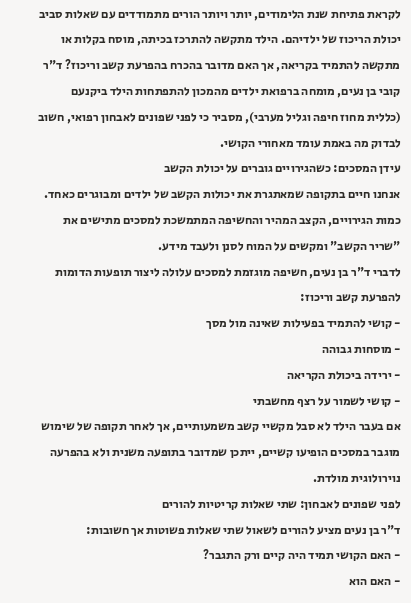לקראת פתיחת שנת הלימודים, יותר ויותר הורים מתמודדים עם שאלות סביב יכולת הריכוז של ילדיהם. הילד מתקשה להתרכז בכיתה, מוסח בקלות או מתקשה להתמיד בקריאה, אך האם מדובר בהכרח בהפרעת קשב וריכוז? ד"ר קובי בן נעים, מומחה ברפואת ילדים מהמכון להתפתחות הילד ביקנעם (כללית מחוז חיפה וגליל מערבי), מסביר כי לפני שפונים לאבחון רפואי, חשוב לבדוק מה באמת עומד מאחורי הקושי.
עידן המסכים: כשהגירויים גוברים על יכולת הקשב
אנחנו חיים בתקופה שמאתגרת את יכולות הקשב של ילדים ומבוגרים כאחד. כמות הגירויים, הקצב המהיר והחשיפה המתמשכת למסכים מתישים את "שריר הקשב" ומקשים על המוח לסנן ולעבד מידע.
לדברי ד"ר בן נעים, חשיפה מוגזמת למסכים עלולה ליצור תופעות הדומות להפרעת קשב וריכוז:
- קושי להתמיד בפעילות שאינה מול מסך
- מוסחות גבוהה
- ירידה ביכולת הקריאה
- קושי לשמור על רצף מחשבתי
אם בעבר הילד לא סבל מקשיי קשב משמעותיים, אך לאחר תקופה של שימוש מוגבר במסכים הופיעו קשיים, ייתכן שמדובר בתופעה משנית ולא בהפרעה נוירולוגית מולדת.
לפני שפונים לאבחון: שתי שאלות קריטיות להורים
ד"ר בן נעים מציע להורים לשאול שתי שאלות פשוטות אך חשובות:
- האם הקושי תמיד היה קיים ורק התגבר?
- האם הוא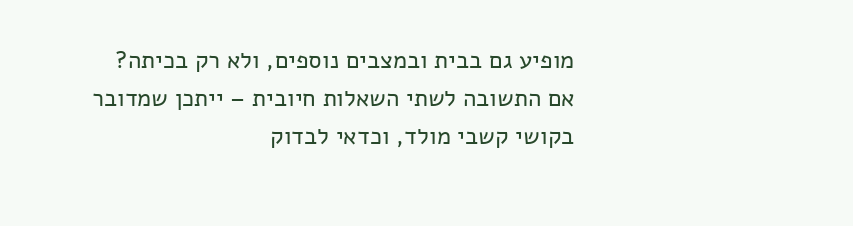מופיע גם בבית ובמצבים נוספים, ולא רק בכיתה?
אם התשובה לשתי השאלות חיובית – ייתכן שמדובר בקושי קשבי מולד, וכדאי לבדוק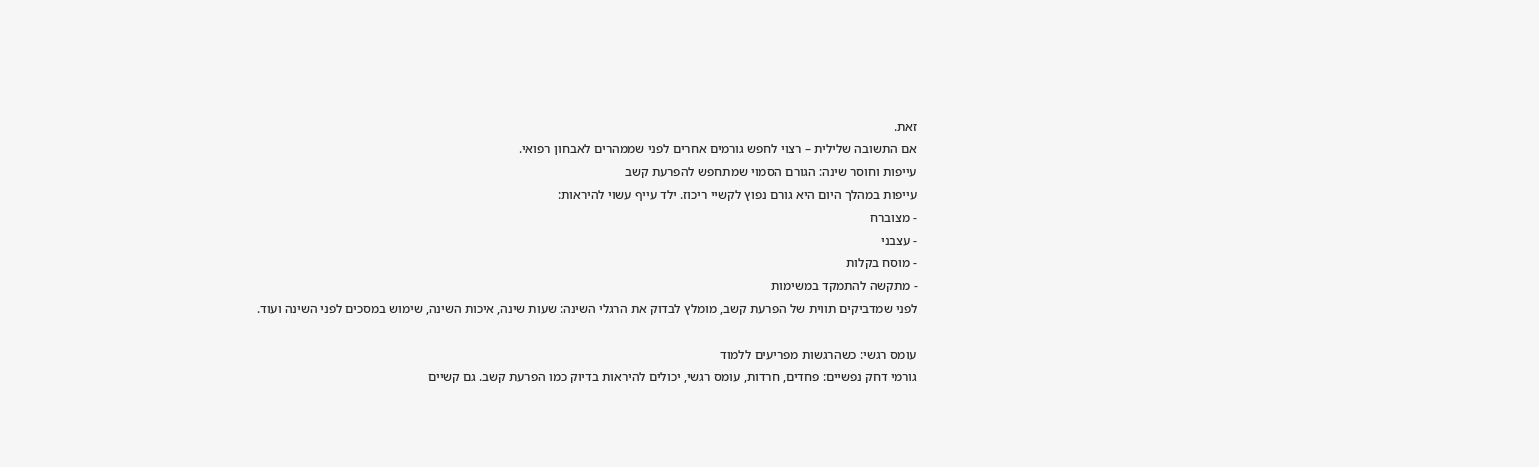זאת.
אם התשובה שלילית – רצוי לחפש גורמים אחרים לפני שממהרים לאבחון רפואי.
עייפות וחוסר שינה: הגורם הסמוי שמתחפש להפרעת קשב
עייפות במהלך היום היא גורם נפוץ לקשיי ריכוז. ילד עייף עשוי להיראות:
- מצוברח
- עצבני
- מוסח בקלות
- מתקשה להתמקד במשימות
לפני שמדביקים תווית של הפרעת קשב, מומלץ לבדוק את הרגלי השינה: שעות שינה, איכות השינה, שימוש במסכים לפני השינה ועוד.

עומס רגשי: כשהרגשות מפריעים ללמוד
גורמי דחק נפשיים: פחדים, חרדות, עומס רגשי, יכולים להיראות בדיוק כמו הפרעת קשב. גם קשיים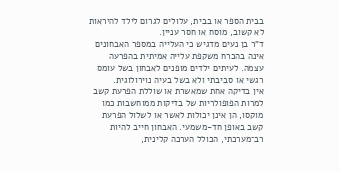בבית הספר או בבית, עלולים לגרום לילד להיראות לא קשוב, מוסח או חסר עניין.
ד"ר בן נעים מדגיש כי העלייה במספר האבחונים אינה בהכרח משקפת עלייה אמיתית בהפרעה עצמה. לעיתים ילדים מופנים לאבחון בשל עומס רגשי או סביבתי ולא בשל בעיה נוירולוגית.
אין בדיקה אחת שמאשרת או שוללת הפרעת קשב
למרות הפופולריות של בדיקות ממוחשבות כמו מוקסו, הן אינן יכולות לאשר או לשלול הפרעת קשב באופן חד-משמעי. האבחון חייב להיות רב־מערכתי, הכולל הערכה קלינית,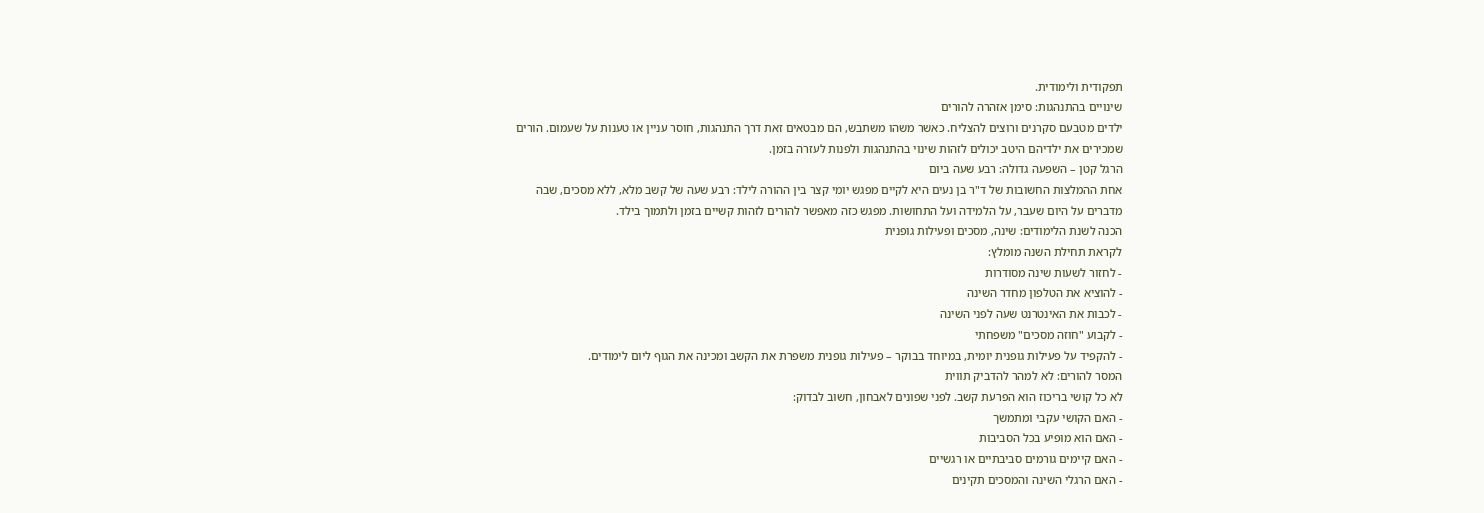תפקודית ולימודית.
שינויים בהתנהגות: סימן אזהרה להורים
ילדים מטבעם סקרנים ורוצים להצליח. כאשר משהו משתבש, הם מבטאים זאת דרך התנהגות, חוסר עניין או טענות על שעמום. הורים שמכירים את ילדיהם היטב יכולים לזהות שינוי בהתנהגות ולפנות לעזרה בזמן.
הרגל קטן – השפעה גדולה: רבע שעה ביום
אחת ההמלצות החשובות של ד"ר בן נעים היא לקיים מפגש יומי קצר בין ההורה לילד: רבע שעה של קשב מלא, ללא מסכים, שבה מדברים על היום שעבר, על הלמידה ועל התחושות. מפגש כזה מאפשר להורים לזהות קשיים בזמן ולתמוך בילד.
הכנה לשנת הלימודים: שינה, מסכים ופעילות גופנית
לקראת תחילת השנה מומלץ:
- לחזור לשעות שינה מסודרות
- להוציא את הטלפון מחדר השינה
- לכבות את האינטרנט שעה לפני השינה
- לקבוע "חוזה מסכים" משפחתי
- להקפיד על פעילות גופנית יומית, במיוחד בבוקר – פעילות גופנית משפרת את הקשב ומכינה את הגוף ליום לימודים.
המסר להורים: לא למהר להדביק תווית
לא כל קושי בריכוז הוא הפרעת קשב. לפני שפונים לאבחון, חשוב לבדוק:
- האם הקושי עקבי ומתמשך
- האם הוא מופיע בכל הסביבות
- האם קיימים גורמים סביבתיים או רגשיים
- האם הרגלי השינה והמסכים תקינים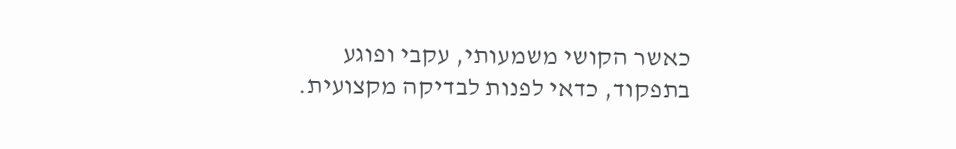כאשר הקושי משמעותי, עקבי ופוגע בתפקוד, כדאי לפנות לבדיקה מקצועית.